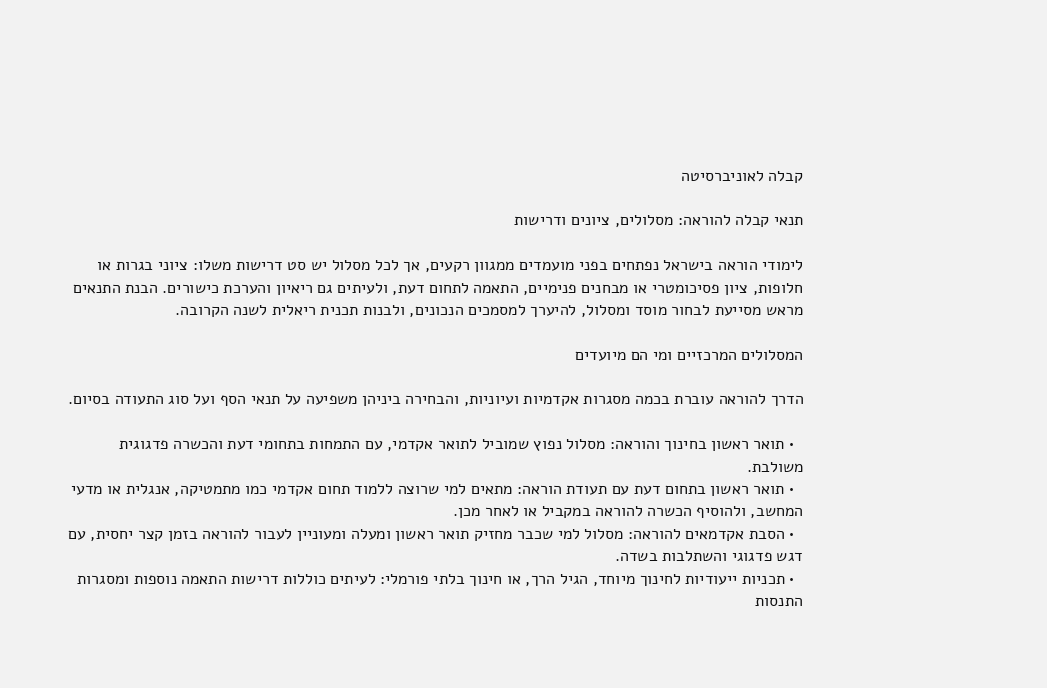קבלה לאוניברסיטה

תנאי קבלה להוראה: מסלולים, ציונים ודרישות

לימודי הוראה בישראל נפתחים בפני מועמדים ממגוון רקעים, אך לכל מסלול יש סט דרישות משלו: ציוני בגרות או חלופות, ציון פסיכומטרי או מבחנים פנימיים, התאמה לתחום דעת, ולעיתים גם ריאיון והערכת כישורים. הבנת התנאים מראש מסייעת לבחור מוסד ומסלול, להיערך למסמכים הנכונים, ולבנות תכנית ריאלית לשנה הקרובה.

המסלולים המרכזיים ומי הם מיועדים

הדרך להוראה עוברת בכמה מסגרות אקדמיות ועיוניות, והבחירה ביניהן משפיעה על תנאי הסף ועל סוג התעודה בסיום.

  • תואר ראשון בחינוך והוראה: מסלול נפוץ שמוביל לתואר אקדמי, עם התמחות בתחומי דעת והכשרה פדגוגית משולבת.
  • תואר ראשון בתחום דעת עם תעודת הוראה: מתאים למי שרוצה ללמוד תחום אקדמי כמו מתמטיקה, אנגלית או מדעי המחשב, ולהוסיף הכשרה להוראה במקביל או לאחר מכן.
  • הסבת אקדמאים להוראה: מסלול למי שכבר מחזיק תואר ראשון ומעלה ומעוניין לעבור להוראה בזמן קצר יחסית, עם דגש פדגוגי והשתלבות בשדה.
  • תכניות ייעודיות לחינוך מיוחד, הגיל הרך, או חינוך בלתי פורמלי: לעיתים כוללות דרישות התאמה נוספות ומסגרות התנסות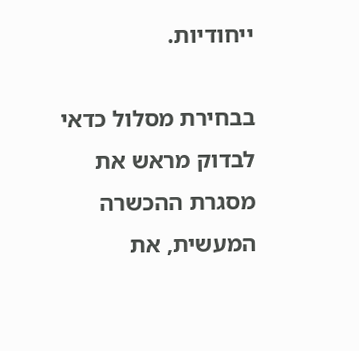ייחודיות.

בבחירת מסלול כדאי לבדוק מראש את מסגרת ההכשרה המעשית, את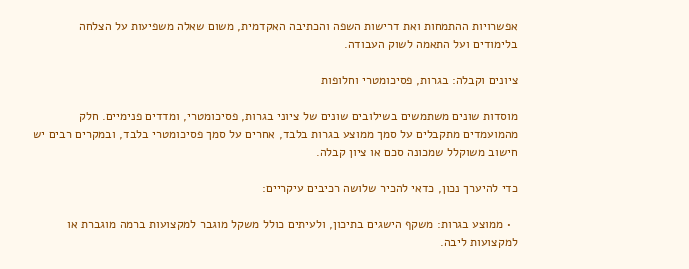אפשרויות ההתמחות ואת דרישות השפה והכתיבה האקדמית, משום שאלה משפיעות על הצלחה בלימודים ועל התאמה לשוק העבודה.

ציונים וקבלה: בגרות, פסיכומטרי וחלופות

מוסדות שונים משתמשים בשילובים שונים של ציוני בגרות, פסיכומטרי, ומדדים פנימיים. חלק מהמועמדים מתקבלים על סמך ממוצע בגרות בלבד, אחרים על סמך פסיכומטרי בלבד, ובמקרים רבים יש חישוב משוקלל שמכונה סכם או ציון קבלה.

כדי להיערך נכון, כדאי להכיר שלושה רכיבים עיקריים:

  • ממוצע בגרות: משקף הישגים בתיכון, ולעיתים כולל משקל מוגבר למקצועות ברמה מוגברת או למקצועות ליבה.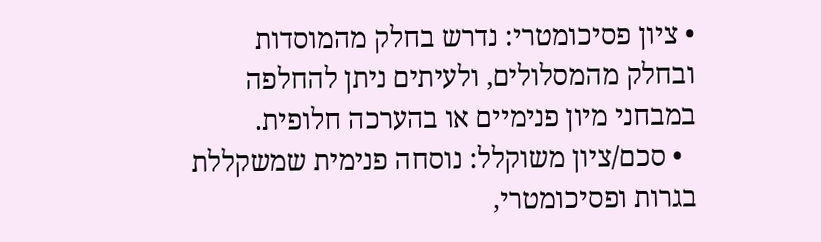• ציון פסיכומטרי: נדרש בחלק מהמוסדות ובחלק מהמסלולים, ולעיתים ניתן להחלפה במבחני מיון פנימיים או בהערכה חלופית.
  • סכם/ציון משוקלל: נוסחה פנימית שמשקללת בגרות ופסיכומטרי,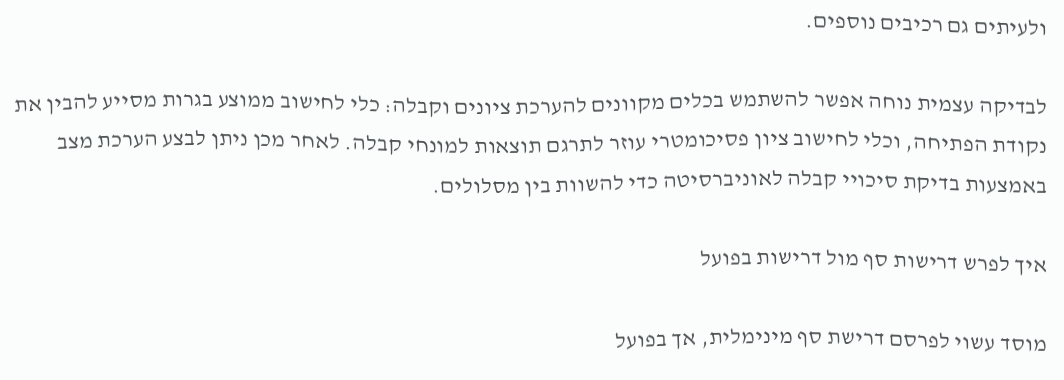ולעיתים גם רכיבים נוספים.

לבדיקה עצמית נוחה אפשר להשתמש בכלים מקוונים להערכת ציונים וקבלה: כלי לחישוב ממוצע בגרות מסייע להבין את נקודת הפתיחה, וכלי לחישוב ציון פסיכומטרי עוזר לתרגם תוצאות למונחי קבלה. לאחר מכן ניתן לבצע הערכת מצב באמצעות בדיקת סיכויי קבלה לאוניברסיטה כדי להשוות בין מסלולים.

איך לפרש דרישות סף מול דרישות בפועל

מוסד עשוי לפרסם דרישת סף מינימלית, אך בפועל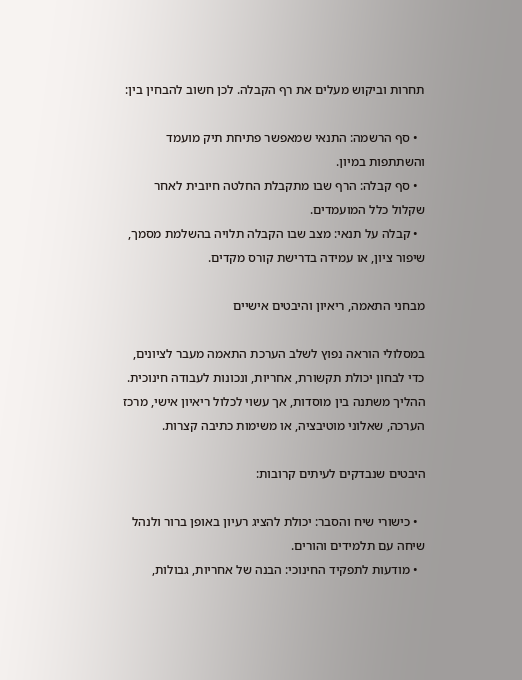תחרות וביקוש מעלים את רף הקבלה. לכן חשוב להבחין בין:

  • סף הרשמה: התנאי שמאפשר פתיחת תיק מועמד והשתתפות במיון.
  • סף קבלה: הרף שבו מתקבלת החלטה חיובית לאחר שקלול כלל המועמדים.
  • קבלה על תנאי: מצב שבו הקבלה תלויה בהשלמת מסמך, שיפור ציון, או עמידה בדרישת קורס מקדים.

מבחני התאמה, ריאיון והיבטים אישיים

במסלולי הוראה נפוץ לשלב הערכת התאמה מעבר לציונים, כדי לבחון יכולת תקשורת, אחריות, ונכונות לעבודה חינוכית. ההליך משתנה בין מוסדות, אך עשוי לכלול ריאיון אישי, מרכז הערכה, שאלוני מוטיבציה, או משימות כתיבה קצרות.

היבטים שנבדקים לעיתים קרובות:

  • כישורי שיח והסבר: יכולת להציג רעיון באופן ברור ולנהל שיחה עם תלמידים והורים.
  • מודעות לתפקיד החינוכי: הבנה של אחריות, גבולות,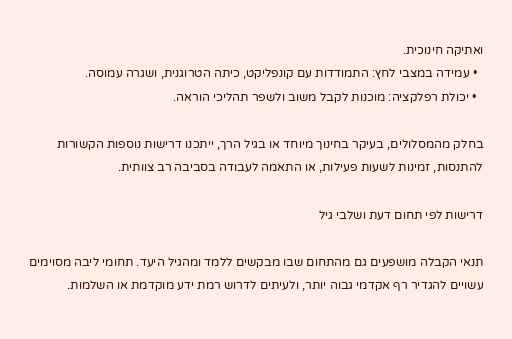ואתיקה חינוכית.
  • עמידה במצבי לחץ: התמודדות עם קונפליקט, כיתה הטרוגנית, ושגרה עמוסה.
  • יכולת רפלקציה: מוכנות לקבל משוב ולשפר תהליכי הוראה.

בחלק מהמסלולים, בעיקר בחינוך מיוחד או בגיל הרך, ייתכנו דרישות נוספות הקשורות להתנסות, זמינות לשעות פעילות, או התאמה לעבודה בסביבה רב צוותית.

דרישות לפי תחום דעת ושלבי גיל

תנאי הקבלה מושפעים גם מהתחום שבו מבקשים ללמד ומהגיל היעד. תחומי ליבה מסוימים עשויים להגדיר רף אקדמי גבוה יותר, ולעיתים לדרוש רמת ידע מוקדמת או השלמות.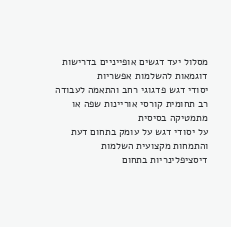מסלול יעד דגשים אופייניים בדרישות דוגמאות להשלמות אפשריות
יסודי דגש פדגוגי רחב והתאמה לעבודה רב תחומית קורסי אוריינות שפה או מתמטיקה בסיסית
על יסודי דגש על עומק בתחום דעת והתמחות מקצועית השלמות דיסציפלינריות בתחום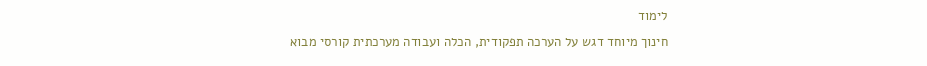לימוד
חינוך מיוחד דגש על הערכה תפקודית, הכלה ועבודה מערכתית קורסי מבוא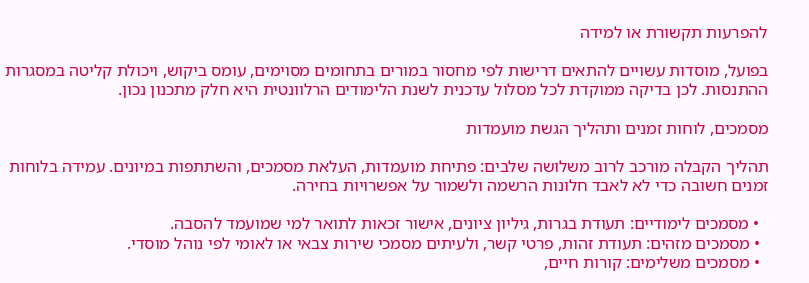להפרעות תקשורת או למידה

בפועל, מוסדות עשויים להתאים דרישות לפי מחסור במורים בתחומים מסוימים, עומס ביקוש, ויכולת קליטה במסגרות ההתנסות. לכן בדיקה ממוקדת לכל מסלול עדכנית לשנת הלימודים הרלוונטית היא חלק מתכנון נכון.

מסמכים, לוחות זמנים ותהליך הגשת מועמדות

תהליך הקבלה מורכב לרוב משלושה שלבים: פתיחת מועמדות, העלאת מסמכים, והשתתפות במיונים. עמידה בלוחות זמנים חשובה כדי לא לאבד חלונות הרשמה ולשמור על אפשרויות בחירה.

  • מסמכים לימודיים: תעודת בגרות, גיליון ציונים, אישור זכאות לתואר למי שמועמד להסבה.
  • מסמכים מזהים: תעודת זהות, פרטי קשר, ולעיתים מסמכי שירות צבאי או לאומי לפי נוהל מוסדי.
  • מסמכים משלימים: קורות חיים,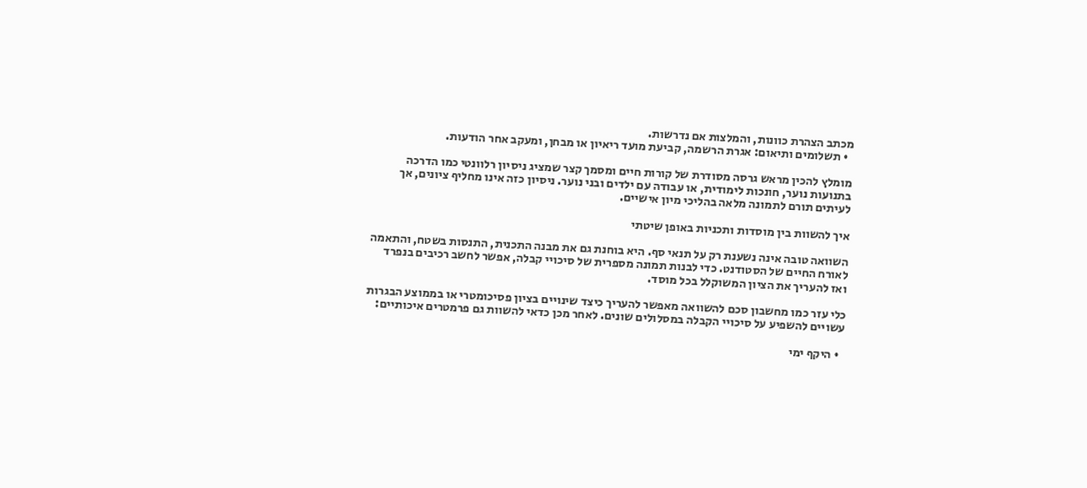מכתב הצהרת כוונות, והמלצות אם נדרשות.
  • תשלומים ותיאום: אגרת הרשמה, קביעת מועד ריאיון או מבחן, ומעקב אחר הודעות.

מומלץ להכין מראש גרסה מסודרת של קורות חיים ומסמך קצר שמציג ניסיון רלוונטי כמו הדרכה בתנועות נוער, חונכות לימודית, או עבודה עם ילדים ובני נוער. ניסיון כזה אינו מחליף ציונים, אך לעיתים תורם לתמונה מלאה בהליכי מיון אישיים.

איך להשוות בין מוסדות ותכניות באופן שיטתי

השוואה טובה אינה נשענת רק על תנאי סף. היא בוחנת גם את מבנה התכנית, התנסות בשטח, והתאמה לאורח החיים של הסטודנט. כדי לבנות תמונה מספרית של סיכויי קבלה, אפשר לחשב רכיבים בנפרד ואז להעריך את הציון המשוקלל בכל מוסד.

כלי עזר כמו מחשבון סכם להשוואה מאפשר להעריך כיצד שינויים בציון פסיכומטרי או בממוצע הבגרות עשויים להשפיע על סיכויי הקבלה במסלולים שונים. לאחר מכן כדאי להשוות גם פרמטרים איכותיים:

  • היקף ימי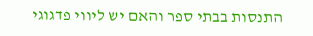התנסות בבתי ספר והאם יש ליווי פדגוגי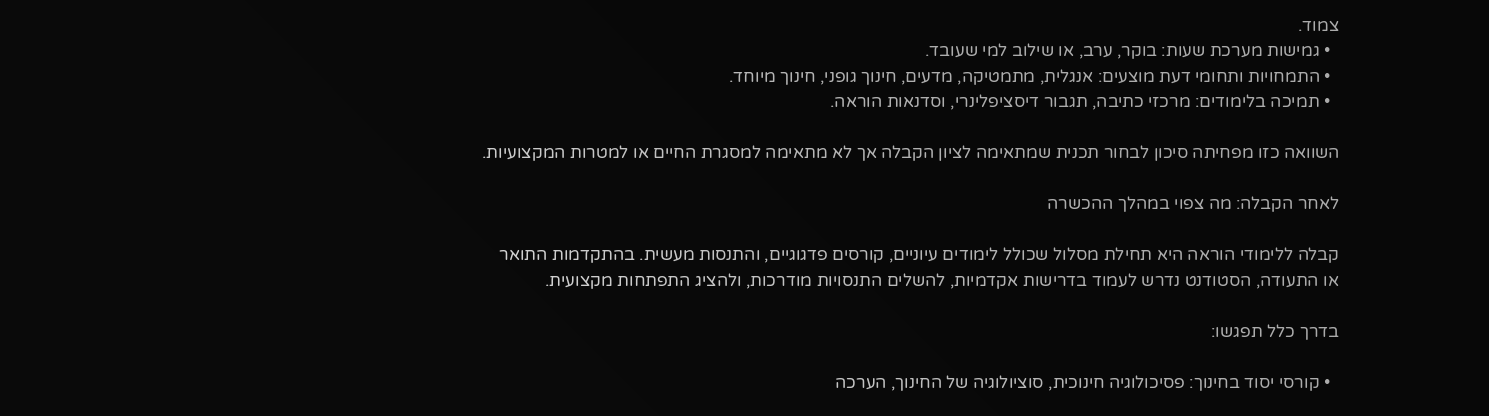צמוד.
  • גמישות מערכת שעות: בוקר, ערב, או שילוב למי שעובד.
  • התמחויות ותחומי דעת מוצעים: אנגלית, מתמטיקה, מדעים, חינוך גופני, חינוך מיוחד.
  • תמיכה בלימודים: מרכזי כתיבה, תגבור דיסציפלינרי, וסדנאות הוראה.

השוואה כזו מפחיתה סיכון לבחור תכנית שמתאימה לציון הקבלה אך לא מתאימה למסגרת החיים או למטרות המקצועיות.

לאחר הקבלה: מה צפוי במהלך ההכשרה

קבלה ללימודי הוראה היא תחילת מסלול שכולל לימודים עיוניים, קורסים פדגוגיים, והתנסות מעשית. בהתקדמות התואר או התעודה, הסטודנט נדרש לעמוד בדרישות אקדמיות, להשלים התנסויות מודרכות, ולהציג התפתחות מקצועית.

בדרך כלל תפגשו:

  • קורסי יסוד בחינוך: פסיכולוגיה חינוכית, סוציולוגיה של החינוך, הערכה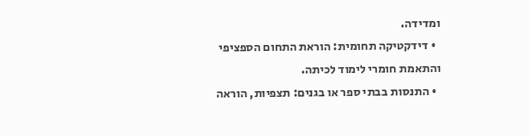ומדידה.
  • דידקטיקה תחומית: הוראת התחום הספציפי והתאמת חומרי לימוד לכיתה.
  • התנסות בבתי ספר או בגנים: תצפיות, הוראה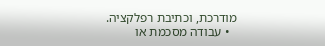מודרכת, וכתיבת רפלקציה.
  • עבודה מסכמת או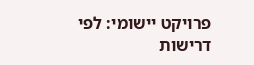פרויקט יישומי: לפי דרישות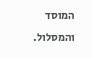המוסד והמסלול.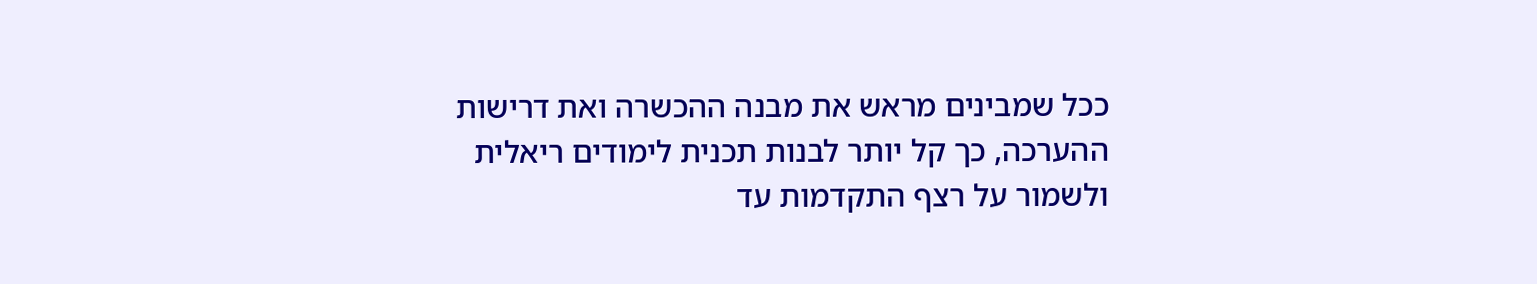ככל שמבינים מראש את מבנה ההכשרה ואת דרישות ההערכה, כך קל יותר לבנות תכנית לימודים ריאלית ולשמור על רצף התקדמות עד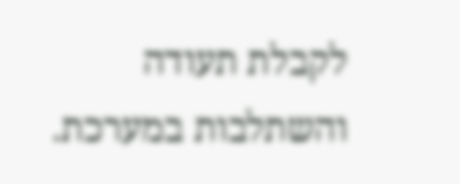לקבלת תעודה והשתלבות במערכת.